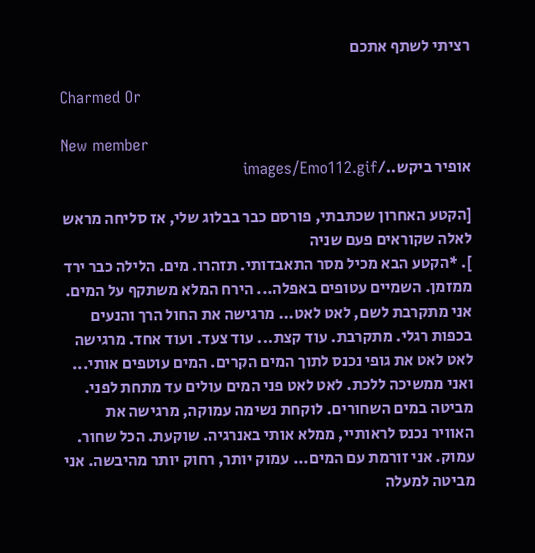רציתי לשתף אתכם

Charmed Or

New member
אופיר ביקש../images/Emo112.gif

[הקטע האחרון שכתבתי, פורסם כבר בבלוג שלי, אז סליחה מראש לאלה שקוראים פעם שניה
]. *הקטע הבא מכיל מסר התאבדותי. תזהרו. מים. הלילה כבר ירד ממזמן. השמיים עטופים באפלה... הירח המלא משתקף על המים. אני מתקרבת לשם, לאט לאט... מרגישה את החול הרך והנעים בכפות רגלי. מתקרבת. עוד קצת... עוד צעד. ועוד אחד. מרגישה לאט לאט את גופי נכנס לתוך המים הקרים. המים עוטפים אותי... ואני ממשיכה ללכת. לאט לאט פני המים עולים עד מתחת לפני. מביטה במים השחורים. לוקחת נשימה עמוקה, מרגישה את האוויר נכנס לראותיי, ממלא אותי באנרגיה. שוקעת. הכל שחור. עמוק. אני זורמת עם המים... עמוק יותר, רחוק יותר מהיבשה. אני מביטה למעלה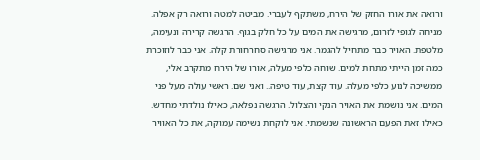ורואה את אורו החזק של הירח, משתקף לעברי. מביטה למטה ורואה רק אפלה. מניחה לגופי לזרום, מרגישה את המים על כל חלק בגוף. הרגשה קרירה ונעימה, מלטפת. האויר כבר מתחיל להגמר. אני מרגישה סחרחורת קלה. אני כבר לוזוכרת כמה זמן הייתי מתחת למים. שוחה כלפי מעלה, אורו של הירח מתקרב אלי, ממשיכה לנוע כלפי מעלה. עוד קצת, עוד טיפה.. ואני שם. ראשי עולה מעל פני המים. אני נושמת את האויר הנקי והצלול. הרגשה נפלאה, כאילו נולדתי מחדש. כאילו זאת הפעם הראשונה שנשמתי. אני לוקחת נשימה עמוקה, את כל האוויר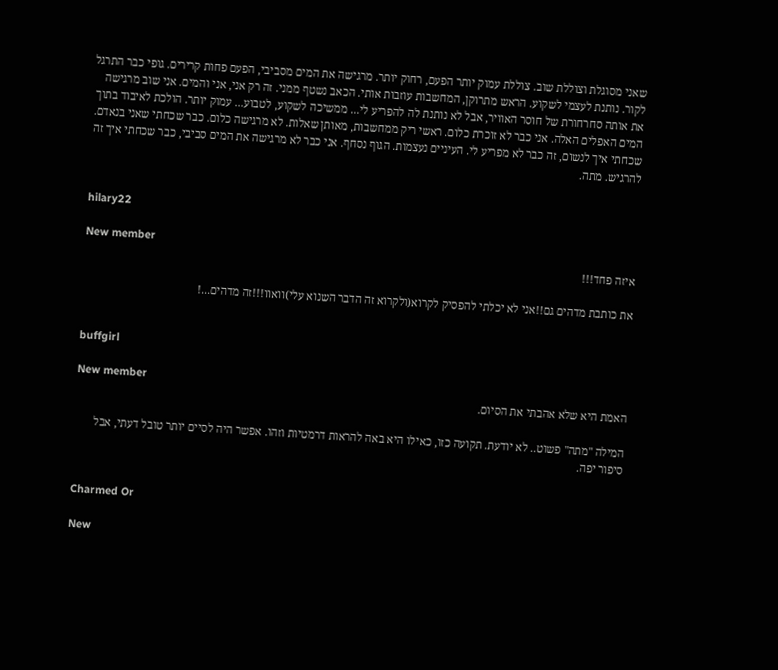שאני מסוגלת וצוללת שוב. צוללת עמוק יותר הפעם, רחוק יותר. מרגישה את המים מסביבי, הפעם פחות קרירים. גופי כבר התרגל לקור. נותנת לעצמי לשקוע. הראש מתרוקן, המחשבות עוזבות אותי. הכאב נשטף ממני. זה רק אני, אני והמים. אני שוב מרגישה את אותה סחרחורת של חוסר האוויר, אבל לא נותנת לה להפריע לי... ממשיכה לשקוע, לטבוע... עמוק יותר. הולכת לאיבוד בתוך המים האפלים האלה. אני כבר לא זוכרת כלום. ראשי ריק ממחשבות, מאותן שאלות. לא מרגישה כלום. כבר שכחתי שאני בנאדם. שכחתי איך לנשום, זה כבר לא מפריע לי. העיניים נעצמות. הגוף נסחף. אני כבר לא מרגישה את המים סביבי, כבר שכחתי איך זה להרגיש. מתה.


hilary22

New member
איזה פחד!!!

את כותבת מדהים גם!!אני לא יכלתי להפסיק לקרוא(ולקרוא זה הדבר השנוא עלי)וואוו!!!זה מדהים...!


buffgirl

New member
האמת היא שלא אהבתי את הסיום.

המילה "מתה" פשוט.. לא יודעת. תקועה כזו, כאילו היא באה להראות דרמטיות וזהו. אפשר היה לסיים יותר טובל דעתי, אבל סיפור יפה.


Charmed Or

New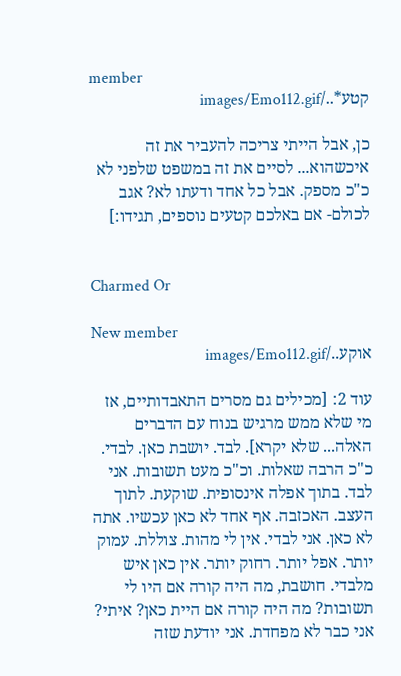member
קטע*../images/Emo112.gif

כן, אבל הייתי צריכה להעביר את זה איכשהוא... לסיים את זה במשפט שלפני לא כ"כ מספק. אבל כל אחד ודעתו לא? אגב לכולם- אם באלכם קטעים נוספים, תגידו:]


Charmed Or

New member
אוקע../images/Emo112.gif

עוד 2: [מכילים גם מסרים התאבדותיים, אז מי שלא ממש מרגיש בנוח עם הדברים האלה... שלא יקרא]. לבד. יושבת כאן. לבדי. כ"כ הרבה שאלות. וכ"כ מעט תשובות. אני לבד. בתוך אפלה אינסופית. שוקעת. לתוך העצב. האכזבה. אף אחד לא כאן עכשיו. אתה לא כאן. אני לבדי. אין לי מהות. צוללת. עמוק יותר. אפל יותר. רחוק יותר. אין כאן איש מלבדי. חושבת, מה היה קורה אם היו לי תשובות? מה היה קורה אם היית כאן? איתי? אני כבר לא מפחדת. אני יודעת שזה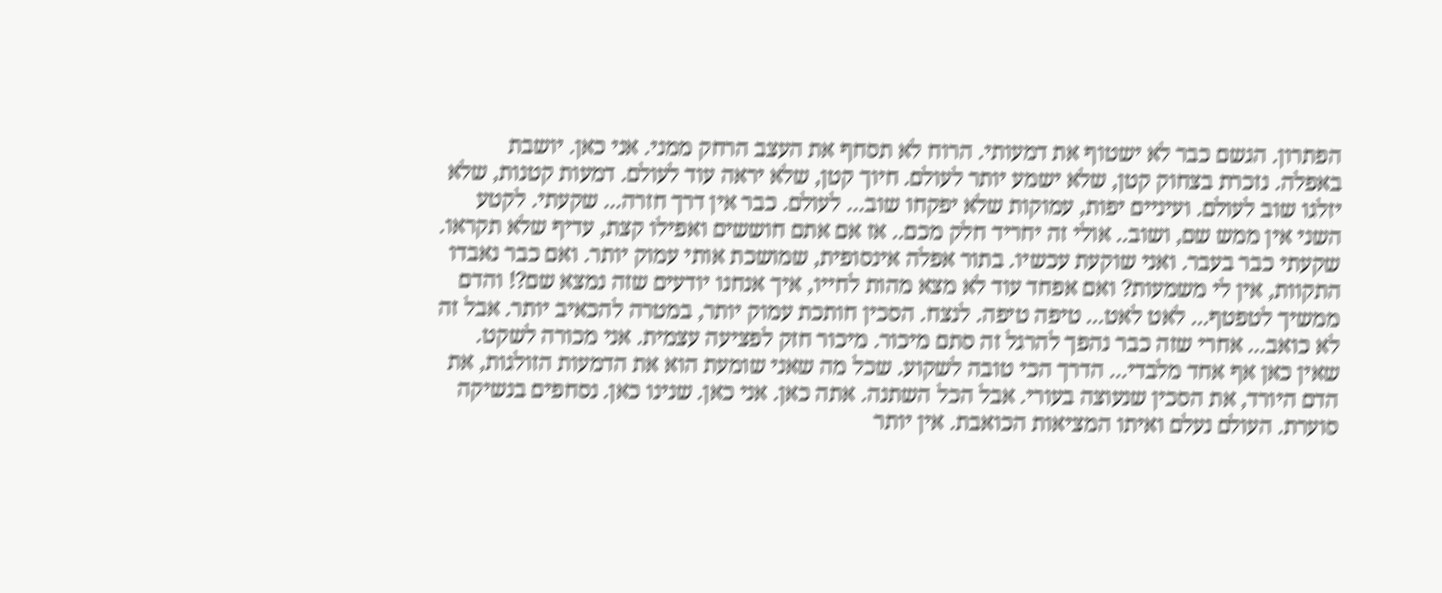הפתרון. הגשם כבר לא ישטוף את דמעותי. הרוח לא תסחף את העצב הרחק ממני. אני כאן. יושבת באפלה. נזכרת בצחוק קטן, שלא ישמע יותר לעולם. חיוך קטן, שלא יראה עוד לעולם. דמעות קטנות, שלא יזלגו שוב לעולם. ועיניים יפות, עמוקות שלא יפקחו שוב... לעולם. כבר אין דרך חזרה... שקעתי. לקטע השני אין ממש שם, ושוב.. אולי זה יחריד חלק מכם.. אז אם אתם חוששים ואפילו קצת, עדיף שלא תקראו. שקעתי כבר בעבר. ואני שוקעת עכשיו. בתור אפלה אינסופית, שמושכת אותי עמוק יותר. ואם כבר נאבדו התקוות, אין לי משמעות? ואם אפחד עוד לא מצא מהות לחייו, איך אנחנו יודעים שזה נמצא שם?! והדם ממשיך לטפטף... לאט לאט... טיפה טיפה. לנצח. הסכין חותכת עמוק יותר, במטרה להכאיב יותר. אבל זה לא כואב... אחרי שזה כבר נהפך להרגל זה סתם מיכור. מיכור חזק לפציעה עצמית. אני מכורה לשקט. שאין כאן אף אחד מלבדי... הדרך הכי טובה לשקוע. שכל מה שאני שומעת הוא את הדמעות הזולגות, את הדם היורד, את הסכין שנעוצה בעורי. אבל הכל השתנה. אתה כאן. אני כאן. שנינו כאן. נסחפים בנשיקה סוערת. העולם נעלם ואיתו המציאות הכואבת. אין יותר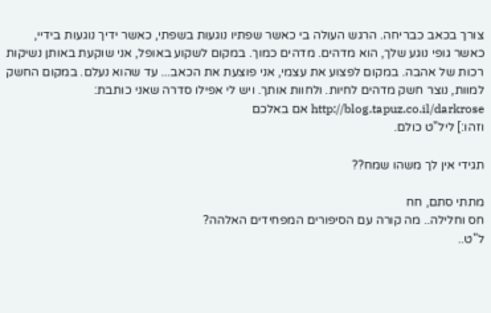צורך בכאב כבריחה. הרגש העולה בי כאשר שפתיו נוגעות בשפתי, כאשר ידיך נוגעות בידיי, כאשר גופי נוגע שלך, הוא מדהים. מדהים כמוך. במקום לשקוע באופל, אני שוקעת באותן נשיקות רכות של אהבה. במקום לפצוע את עצמי, אני פוצעת את הכאב... עד שהוא נעלם. במקום החשק למוות, נוצר חשק מדהים לחיות. ולחוות אותך. ויש לי אפילו סדרה שאני כותבת: http://blog.tapuz.co.il/darkrose אם באלכם
וזהו:] ליל"ט כולם.

תגידי אין לך משהו שמח??

מתתי סתם, חח
חס וחלילה.. מה קורה עם הסיפורים המפחידים האלהה?
ל"ט..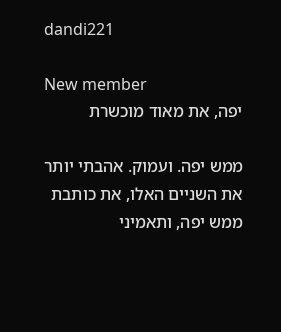dandi221

New member
יפה, את מאוד מוכשרת

ממש יפה. ועמוק. אהבתי יותר את השניים האלו, את כותבת ממש יפה, ותאמיני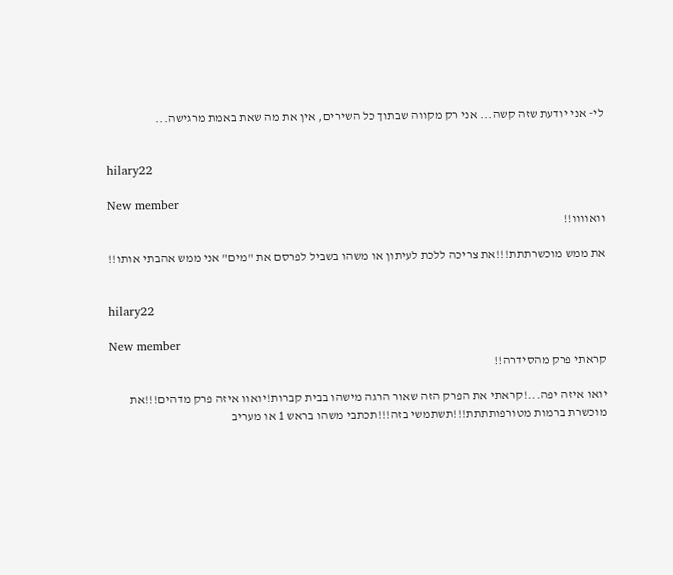לי- אני יודעת שזה קשה... אני רק מקווה שבתוך כל השירים, אין את מה שאת באמת מרגישה...


hilary22

New member
וואוווו!!

את ממש מוכשרתתת!!!את צריכה ללכת לעיתון או משהו בשביל לפרסם את "מים" אני ממש אהבתי אותו!!


hilary22

New member
קראתי פרק מהסידרה!!

יואו איזה יפה...!קראתי את הפרק הזה שאור הרגה מישהו בבית קברות!יואוו איזה פרק מדהים!!!את מוכשרת ברמות מטורפותתתת!!!תשתמשי בזה!!!תכתבי משהו בראש 1 או מעריב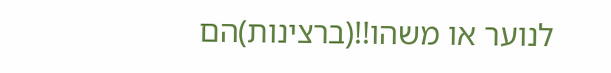לנוער או משהו!!(ברצינות)הם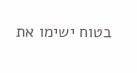בטוח ישימו את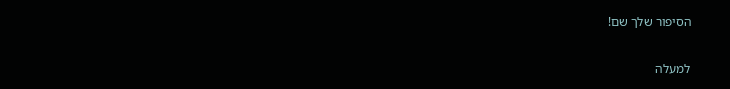הסיפור שלך שם!

למעלה